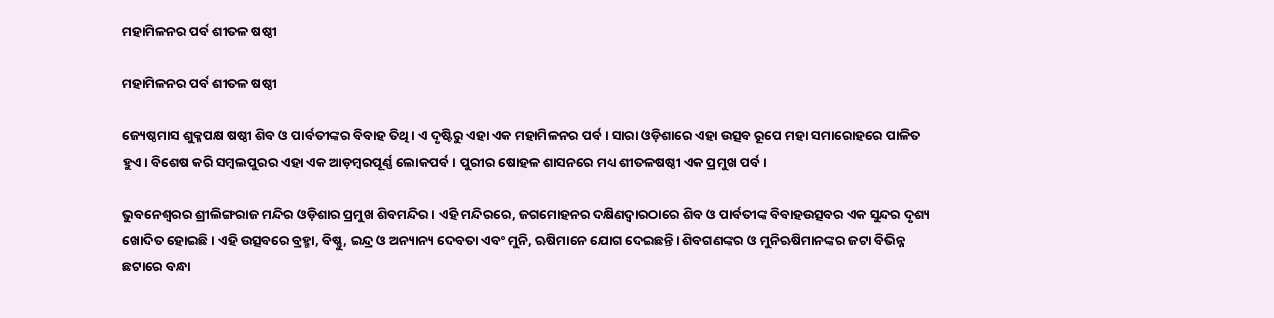ମହାମିଳନର ପର୍ବ ଶୀତଳ ଷଷ୍ଠୀ

ମହାମିଳନର ପର୍ବ ଶୀତଳ ଷଷ୍ଠୀ

ଜ୍ୟେଷ୍ଠମାସ ଶୁକ୍ଳପକ୍ଷ ଷଷ୍ଠୀ ଶିବ ଓ ପାର୍ବତୀଙ୍କର ବିବାହ ତିଥି। ଏ ଦୃଷ୍ଟିରୁ ଏହା ଏକ ମହାମିଳନର ପର୍ବ। ସାରା ଓଡ଼ିଶାରେ ଏହା ଉତ୍ସବ ରୂପେ ମହା ସମାରୋହରେ ପାଳିତ ହୁଏ। ବିଶେଷ କରି ସମ୍ବଲପୁରର ଏହା ଏକ ଆଡ଼ମ୍ବରପୂର୍ଣ୍ଣ ଲୋକପର୍ବ। ପୁରୀର ଷୋହଳ ଶାସନରେ ମଧ୍ୟ ଶୀତଳଷଷ୍ଠୀ ଏକ ପ୍ରମୁଖ ପର୍ବ।

ଭୁବନେଶ୍ୱରର ଶ୍ରୀଲିଙ୍ଗରାଜ ମନ୍ଦିର ଓଡ଼ିଶାର ପ୍ରମୁଖ ଶିବମନ୍ଦିର। ଏହି ମନ୍ଦିରରେ, ଜଗମୋହନର ଦକ୍ଷିଣଦ୍ୱାରଠାରେ ଶିବ ଓ ପାର୍ବତୀଙ୍କ ବିବାହଉତ୍ସବର ଏକ ସୁନ୍ଦର ଦୃଶ୍ୟ ଖୋଦିତ ହୋଇଛି। ଏହି ଉତ୍ସବରେ ବ୍ରହ୍ମା, ବିଷ୍ଣୁ, ଇନ୍ଦ୍ର ଓ ଅନ୍ୟାନ୍ୟ ଦେବତା ଏବଂ ମୁନି, ଋଷିମାନେ ଯୋଗ ଦେଇଛନ୍ତି। ଶିବଗଣଙ୍କର ଓ ମୁନିଋଷିମାନଙ୍କର ଜଟା ବିଭିନ୍ନ ଛଟାରେ ବନ୍ଧା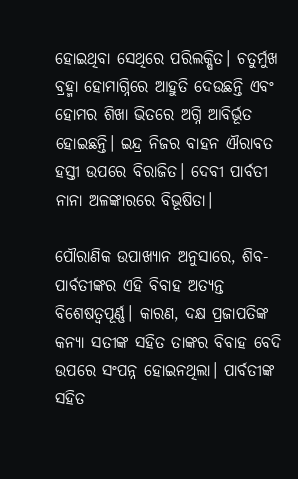ହୋଇଥିବା ସେଥିରେ ପରିଲକ୍ଷିତ। ଚତୁର୍ମୁଖ ବ୍ରହ୍ମା ହୋମାଗ୍ନିରେ ଆହୁତି ଦେଉଛନ୍ତି ଏବଂ ହୋମର ଶିଖା ଭିତରେ ଅଗ୍ନି ଆବିର୍ଭୂତ ହୋଇଛନ୍ତି। ଇନ୍ଦ୍ର ନିଜର ବାହନ ଐରାବତ ହସ୍ତୀ ଉପରେ ବିରାଜିତ। ଦେବୀ ପାର୍ବତୀ ନାନା ଅଳଙ୍କାରରେ ବିଭୂଷିତା।

ପୌରାଣିକ ଉପାଖ୍ୟାନ ଅନୁସାରେ, ଶିବ-ପାର୍ବତୀଙ୍କର ଏହି ବିବାହ ଅତ୍ୟନ୍ତ ବିଶେଷତ୍ୱପୂର୍ଣ୍ଣ। କାରଣ, ଦକ୍ଷ ପ୍ରଜାପତିଙ୍କ କନ୍ୟା ସତୀଙ୍କ ସହିତ ତାଙ୍କର ବିବାହ ବେଦି ଉପରେ ସଂପନ୍ନ ହୋଇନଥିଲା। ପାର୍ବତୀଙ୍କ ସହିତ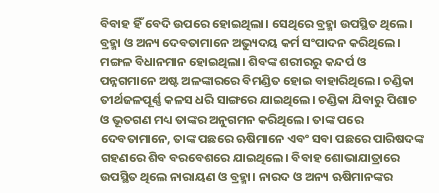ବିବାହ ହିଁ ବେଦି ଉପରେ ହୋଇଥିଲା। ସେଥିରେ ବ୍ରହ୍ମା ଉପସ୍ଥିତ ଥିଲେ। ବ୍ରହ୍ମା ଓ ଅନ୍ୟ ଦେବତାମାନେ ଅଭ୍ୟୁଦୟ କର୍ମ ସଂପାଦନ କରିଥିଲେ। ମଙ୍ଗଳ ବିଧାନମାନ ହୋଇଥିଲା। ଶିବଙ୍କ ଶରୀରରୁ କନ୍ଦର୍ପ ଓ ପନ୍ନଗମାନେ ଅଷ୍ଟ ଅଳଙ୍କାରରେ ବିମଣ୍ଡିତ ହୋଇ ବାହାରିଥିଲେ। ଚଣ୍ଡିକା ତୀର୍ଥଜଳପୂର୍ଣ୍ଣ କଳସ ଧରି ସାଙ୍ଗରେ ଯାଇଥିଲେ। ଚଣ୍ଡିକା ଯିବାରୁ ପିଶାଚ ଓ ଭୂତଗଣ ମଧ୍ୟ ତାଙ୍କର ଅନୁଗମନ କରିଥିଲେ। ତାଙ୍କ ପରେ ଦେବତାମାନେ, ତାଙ୍କ ପଛରେ ଋଷିମାନେ ଏବଂ ସବା ପଛରେ ପାରିଷଦଙ୍କ ଗହଣରେ ଶିବ ବରବେଶରେ ଯାଇଥିଲେ। ବିବାହ ଶୋଭାଯାତ୍ରାରେ ଉପସ୍ଥିତ ଥିଲେ ନାରାୟଣ ଓ ବ୍ରହ୍ମା। ନାରଦ ଓ ଅନ୍ୟ ଋଷିମାନଙ୍କର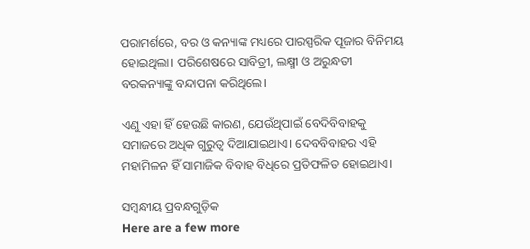ପରାମର୍ଶରେ, ବର ଓ କନ୍ୟାଙ୍କ ମଧ୍ୟରେ ପାରସ୍ପରିକ ପୂଜାର ବିନିମୟ ହୋଇଥିଲା। ପରିଶେଷରେ ସାବିତ୍ରୀ, ଲକ୍ଷ୍ମୀ ଓ ଅରୁନ୍ଧତୀ ବରକନ୍ୟାଙ୍କୁ ବନ୍ଦାପନା କରିଥିଲେ।

ଏଣୁ ଏହା ହିଁ ହେଉଛି କାରଣ, ଯେଉଁଥିପାଇଁ ବେଦିବିବାହକୁ ସମାଜରେ ଅଧିକ ଗୁରୁତ୍ୱ ଦିଆଯାଇଥାଏ। ଦେବବିବାହର ଏହି ମହାମିଳନ ହିଁ ସାମାଜିକ ବିବାହ ବିଧିରେ ପ୍ରତିଫଳିତ ହୋଇଥାଏ।

ସମ୍ବନ୍ଧୀୟ ପ୍ରବନ୍ଧଗୁଡ଼ିକ
Here are a few more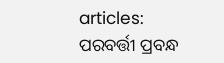articles:
ପରବର୍ତ୍ତୀ ପ୍ରବନ୍ଧ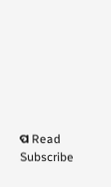ପ Read
Subscribe